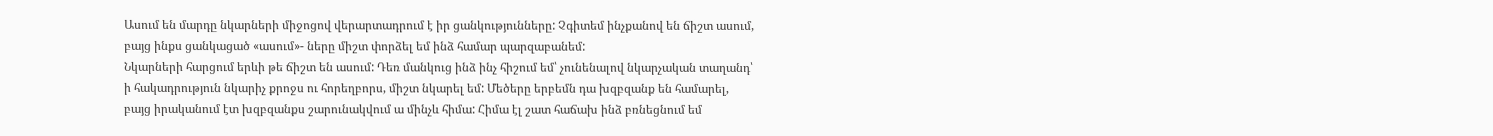Ասում են մարդը նկարների միջոցով վերարտադրում է իր ցանկությունները: Չգիտեմ ինչքանով են ճիշտ ասում, բայց ինքս ցանկացած «ասում»- ները միշտ փորձել եմ ինձ համար պարզաբանեմ:
Նկարների հարցում երևի թե ճիշտ են ասում: Դեռ մանկուց ինձ ինչ հիշում եմ՝ չունենալով նկարչական տաղանդ՝ ի հակադրություն նկարիչ քրոջս ու հորեղբորս, միշտ նկարել եմ: Մեծերը երբեմն դա խզբզանք են համարել, բայց իրականում էտ խզբզանքս շարունակվում ա մինչև հիմա: Հիմա էլ շատ հաճախ ինձ բռնեցնում եմ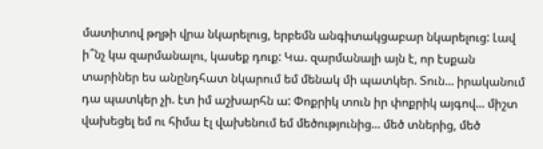մատիտով թղթի վրա նկարելուց, երբեմն անգիտակցաբար նկարելուց: Լավ ի՞նչ կա զարմանալու, կասեք դուք: Կա. զարմանալի այն է, որ էսքան տարիներ ես անընդհատ նկարում եմ մենակ մի պատկեր. Տուն... իրականում դա պատկեր չի. էտ իմ աշխարհն ա: Փոքրիկ տուն իր փոքրիկ այգով... միշտ վախեցել եմ ու հիմա էլ վախենում եմ մեծությունից... մեծ տներից, մեծ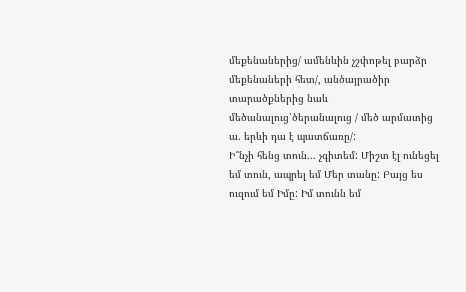մեքենաներից/ ամենևին չշփոթել բարձր մեքենաների հետ/, անծայրածիր տարածքներից նաև մեծանալուց՝ծերանալուց / մեծ արմատից ա. երևի դա է պատճառը/:
Ի՞նչի հենց տուն... չգիտեմ: Միշտ էլ ունեցել եմ տուն, ապրել եմ Մեր տանը: Բայց ես ուզում եմ Իմը: Իմ տունն եմ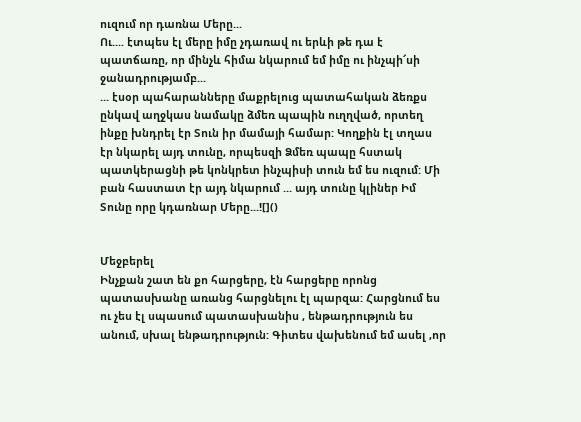ուզում որ դառնա Մերը...
Ու.... էտպես էլ մերը իմը չդառավ ու երևի թե դա է պատճառը, որ մինչև հիմա նկարում եմ իմը ու ինչպի՜սի ջանադրությամբ...
... էսօր պահարանները մաքրելուց պատահական ձեռքս ընկավ աղջկաս նամակը ձմեռ պապին ուղղված, որտեղ ինքը խնդրել էր Տուն իր մամայի համար: Կողքին էլ տղաս էր նկարել այդ տունը, որպեսզի Ձմեռ պապը հստակ պատկերացնի թե կոնկրետ ինչպիսի տուն եմ ես ուզում: Մի բան հաստատ էր այդ նկարում ... այդ տունը կլիներ Իմ Տունը որը կդառնար Մերը...![]()


Մեջբերել
Ինչքան շատ են քո հարցերը, էն հարցերը որոնց պատասխանը առանց հարցնելու էլ պարզա: Հարցնում ես ու չես էլ սպասում պատասխանիս , ենթադրություն ես անում, սխալ ենթադրություն: Գիտես վախենում եմ ասել ,որ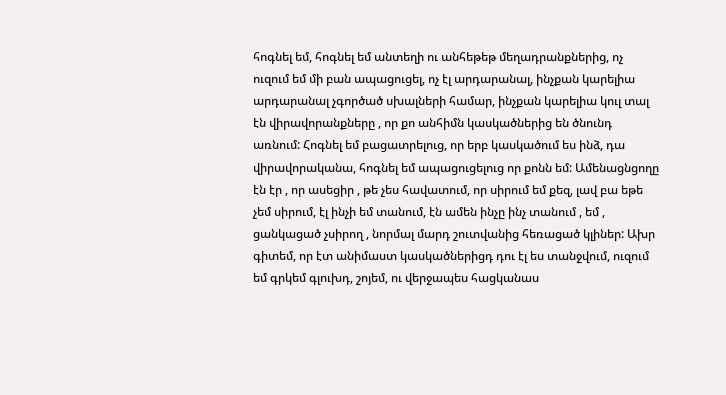հոգնել եմ, հոգնել եմ անտեղի ու անհեթեթ մեղադրանքներից, ոչ ուզում եմ մի բան ապացուցել, ոչ էլ արդարանալ, ինչքան կարելիա արդարանալ չգործած սխալների համար, ինչքան կարելիա կուլ տալ էն վիրավորանքները , որ քո անհիմն կասկածներից են ծնունդ առնում: Հոգնել եմ բացատրելուց, որ երբ կասկածում ես ինձ, դա վիրավորականա, հոգնել եմ ապացուցելուց որ քոնն եմ: Ամենացնցողը էն էր , որ ասեցիր , թե չես հավատում, որ սիրում եմ քեզ, լավ բա եթե չեմ սիրում, էլ ինչի եմ տանում, էն ամեն ինչը ինչ տանում , եմ , ցանկացած չսիրող , նորմալ մարդ շուտվանից հեռացած կլիներ: Ախր գիտեմ, որ էտ անիմաստ կասկածներիցդ դու էլ ես տանջվում, ուզում եմ գրկեմ գլուխդ, շոյեմ, ու վերջապես հացկանաս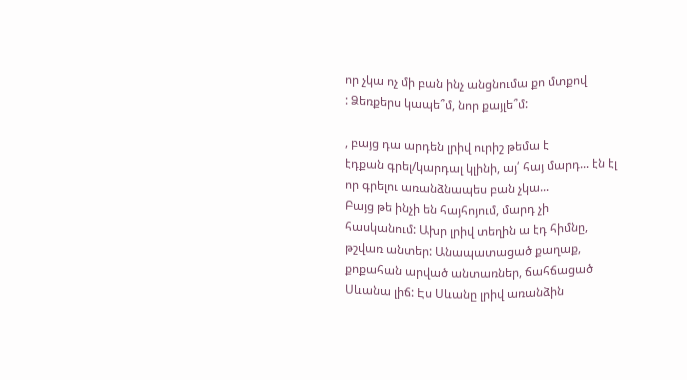որ չկա ոչ մի բան ինչ անցնումա քո մտքով
: Ձեռքերս կապե՞մ, նոր քայլե՞մ:

, բայց դա արդեն լրիվ ուրիշ թեմա է
էդքան գրել/կարդալ կլինի, այ՛ հայ մարդ... էն էլ որ գրելու առանձնապես բան չկա...
Բայց թե ինչի են հայհոյում, մարդ չի հասկանում: Ախր լրիվ տեղին ա էդ հիմնը, թշվառ անտեր: Անապատացած քաղաք, քոքահան արված անտառներ, ճահճացած Սևանա լիճ: Էս Սևանը լրիվ առանձին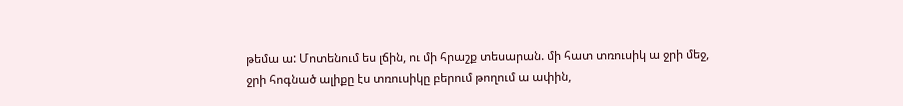թեմա ա: Մոտենում ես լճին, ու մի հրաշք տեսարան. մի հատ տռուսիկ ա ջրի մեջ, ջրի հոգնած ալիքը էս տռուսիկը բերում թողում ա ափին,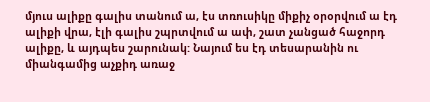մյուս ալիքը գալիս տանում ա, էս տռուսիկը միքիչ օրօրվում ա էդ ալիքի վրա, էլի գալիս շպրտվում ա ափ, շատ չանցած հաջորդ ալիքը, և այդպես շարունակ: Նայում ես էդ տեսարանին ու միանգամից աչքիդ առաջ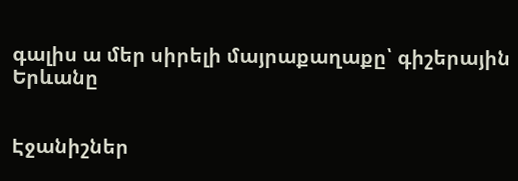գալիս ա մեր սիրելի մայրաքաղաքը՝ գիշերային Երևանը


Էջանիշներ